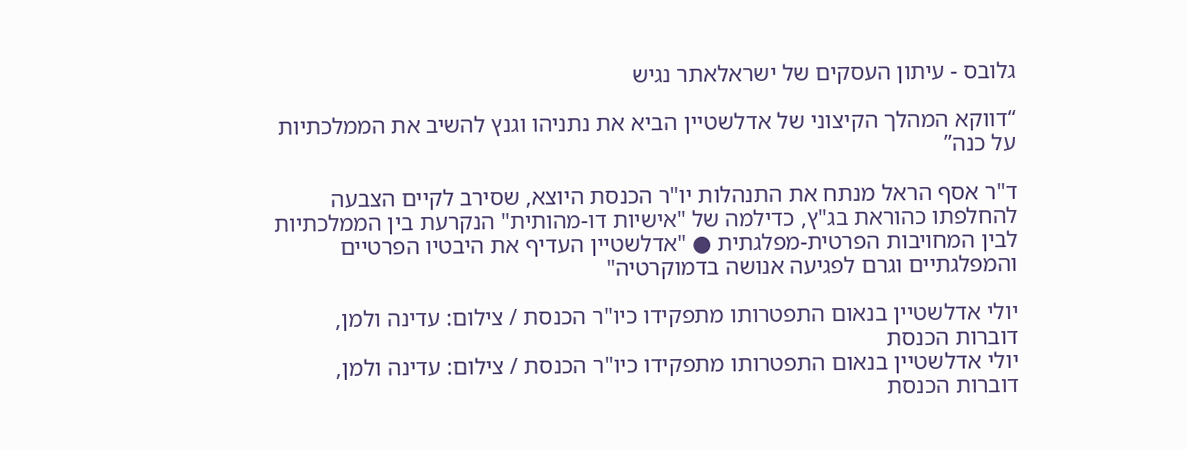גלובס - עיתון העסקים של ישראלאתר נגיש

“דווקא המהלך הקיצוני של אדלשטיין הביא את נתניהו וגנץ להשיב את הממלכתיות על כנה”

ד"ר אסף הראל מנתח את התנהלות יו"ר הכנסת היוצא, שסירב לקיים הצבעה להחלפתו כהוראת בג"ץ, כדילמה של "אישיות דו-מהותית" הנקרעת בין הממלכתיות לבין המחויבות הפרטית-מפלגתית ● "אדלשטיין העדיף את היבטיו הפרטיים והמפלגתיים וגרם לפגיעה אנושה בדמוקרטיה"

יולי אדלשטיין בנאום התפטרותו מתפקידו כיו"ר הכנסת / צילום: עדינה ולמן, דוברות הכנסת
יולי אדלשטיין בנאום התפטרותו מתפקידו כיו"ר הכנסת / צילום: עדינה ולמן, דוברות הכנסת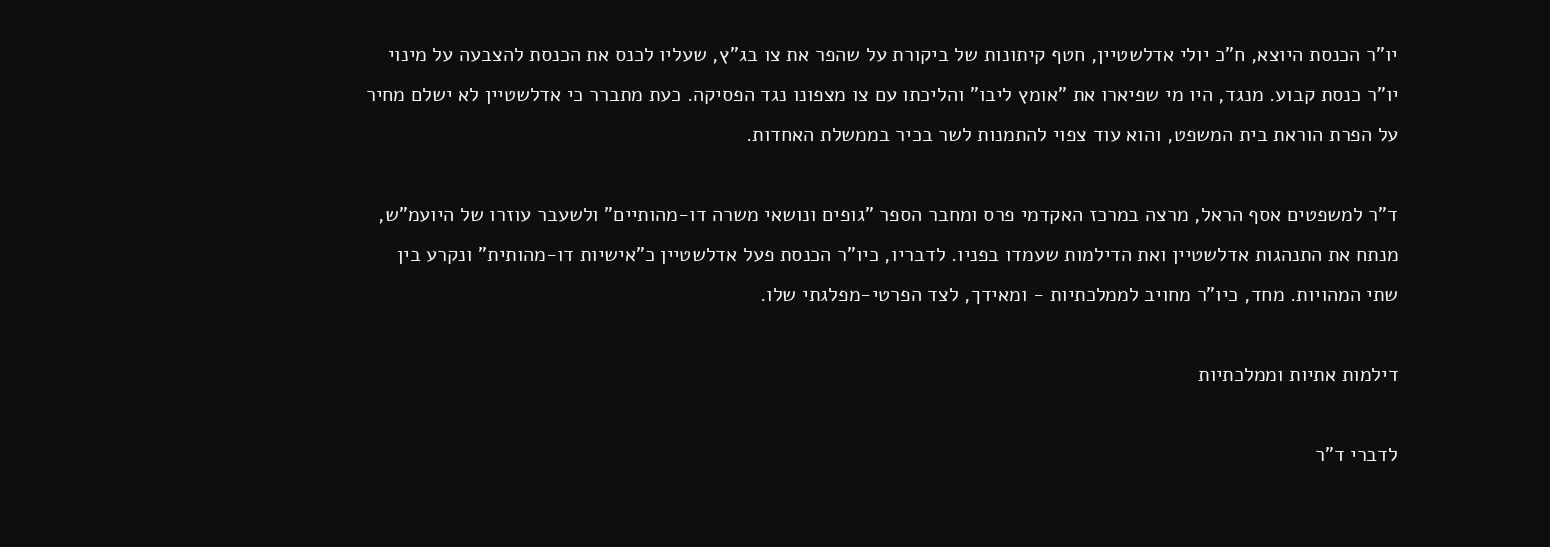יו"ר הכנסת היוצא, ח"כ יולי אדלשטיין, חטף קיתונות של ביקורת על שהפר את צו בג"ץ, שעליו לכנס את הכנסת להצבעה על מינוי יו"ר כנסת קבוע. מנגד, היו מי שפיארו את "אומץ ליבו" והליכתו עם צו מצפונו נגד הפסיקה. כעת מתברר כי אדלשטיין לא ישלם מחיר על הפרת הוראת בית המשפט, והוא עוד צפוי להתמנות לשר בכיר בממשלת האחדות.

ד"ר למשפטים אסף הראל, מרצה במרכז האקדמי פרס ומחבר הספר "גופים ונושאי משרה דו-מהותיים" ולשעבר עוזרו של היועמ"ש, מנתח את התנהגות אדלשטיין ואת הדילמות שעמדו בפניו. לדבריו, כיו"ר הכנסת פעל אדלשטיין כ"אישיות דו-מהותית" ונקרע בין שתי המהויות. מחד, כיו"ר מחויב לממלכתיות - ומאידך, לצד הפרטי-מפלגתי שלו.

דילמות אתיות וממלכתיות

לדברי ד"ר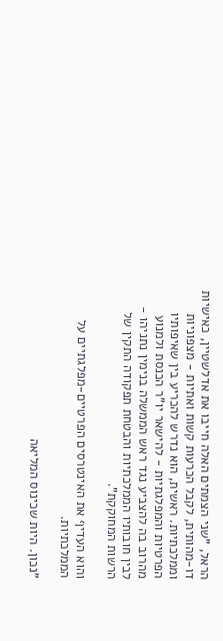הראל, "שני הצמתים האלה חייבו את אדלשטיין, כאישיות דו-מהותית, לקבל הכרעות קשות ואתיות - מצפוניות וממלכתיות. ראשית, הוא נדרש להכריע בין שאיפותיו הפרטיות והמפלגתיות - להישאר יו"ר הכנסת ולמנוע מהרוב בה להצביע נגד ראש הממשלה בנימין נתניהו - לבין חובותיו הממלכתיות והבטחת תפקודה התקין של הרשות המחוקקת".

והוא העדיף את האינטרסים הפרטיים-מפלגתיים על הממלכתיות.

"נכון. היות שכינוס המליאה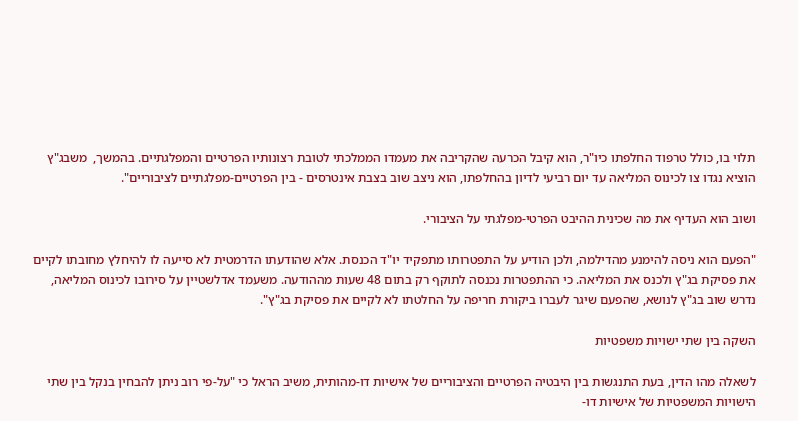תלוי בו, כולל טרפוד החלפתו כיו"ר, הוא קיבל הכרעה שהקריבה את מעמדו הממלכתי לטובת רצונותיו הפרטיים והמפלגתיים. בהמשך,  משבג"ץ הוציא נגדו צו לכינוס המליאה עד יום רביעי לדיון בהחלפתו, הוא ניצב שוב בצבת אינטרסים - בין הפרטיים-מפלגתיים לציבוריים".

ושוב הוא העדיף את מה שכינית ההיבט הפרטי-מפלגתי על הציבורי.

"הפעם הוא ניסה להימנע מהדילמה, ולכן הודיע על התפטרותו מתפקיד יו"ד הכנסת. אלא שהודעתו הדרמטית לא סייעה לו להיחלץ מחובתו לקיים את פסיקת בג"ץ ולכנס את המליאה. כי ההתפטרות נכנסה לתוקף רק בתום 48 שעות מההודעה. משעמד אדלשטיין על סירובו לכינוס המליאה, נדרש שוב בג"ץ לנושא, שהפעם שיגר לעברו ביקורת חריפה על החלטתו לא לקיים את פסיקת בג"ץ".

השקה בין שתי ישויות משפטיות

לשאלה מהו הדין, בעת התנגשות בין היבטיה הפרטיים והציבוריים של אישיות דו-מהותית, משיב הראל כי "על-פי רוב ניתן להבחין בנקל בין שתי הישויות המשפטיות של אישיות דו-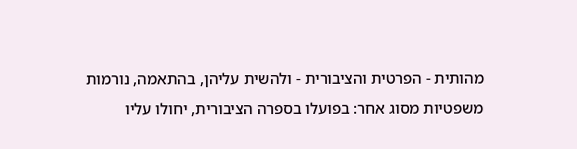מהותית - הפרטית והציבורית - ולהשית עליהן, בהתאמה, נורמות משפטיות מסוג אחר: בפועלו בספרה הציבורית, יחולו עליו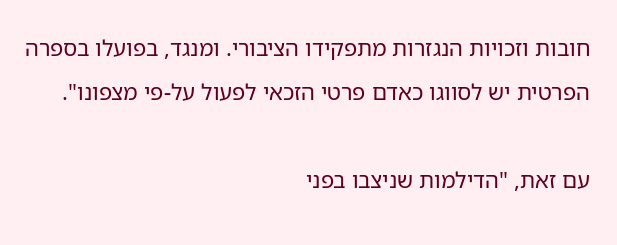חובות וזכויות הנגזרות מתפקידו הציבורי. ומנגד, בפועלו בספרה הפרטית יש לסווגו כאדם פרטי הזכאי לפעול על-פי מצפונו".

עם זאת, "הדילמות שניצבו בפני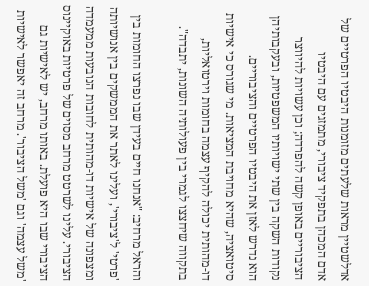אדלשטיין מראות שלעתים מזומנות היבטיו הפרטיים של אדם המכהן בתפקיד ציבורי, מתמזגים עם היבטיו הציבוריים באופן קשה להפרדה; וכן עשויות להיווצר נקודות השקה בין שתי ישויותיו המשפטיות, ובעקבותיהן הוא נדרש לאזן את היבטיו הפרטיים והציבוריים. סיטואציה, שהיא מחויבת המציאות. מי שגורס כי אישיות דו-מהותית יכולה להקיף עצמה בחומות וירטואליות, בתקווה שיחצצו לגמרי בין פעולותיה השונות, יתבדה".

והראל מרחיב: "אנחנו חיים בעידן שבו נפרצו החומות בין 'פרטי' ל'ציבורי', ועלינו לאתר את הממשקים בין אנושיותה ומצפונה של אישיות דו-מהותית לחובות הנובעות ממעמדה הציבורי. עלינו לשרטט מרחב מסוים של פרטיות באוקיינוס הציבורי שבו היא פועלת. באותו מרחב, יש לאישיות גם 'משל עצמה' וגם 'משל הציבור'. מרחב זה יאפשר לאישיות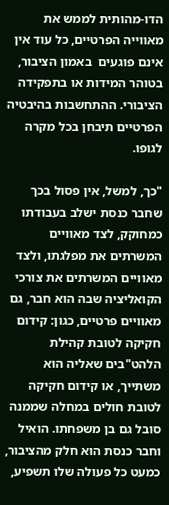הדו-מהותית לממש את מאווייה הפרטיים, כל עוד אין אינם פוגעים  באמון הציבור, בטוהר המידות או בתפקידה הציבורי. ההתחשבות בהיבטיה הפרטיים תיבחן בכל מקרה לגופו.

"כך, למשל, אין פסול בכך שחבר כנסת ישלב בעבודתו כמחוקק, לצד מאוויים המשרתים את מפלגתו, ולצד מאוויים המשרתים את צורכי הקואליציה שבה הוא חבר, גם מאוויים פרטיים, כגון: קידום חקיקה לטובת קהילת הלהט"בים שאליה הוא משתייך, או קידום חקיקה לטובת חולים במחלה שממנה סובל גם בן משפחתו. הואיל וחבר כנסת הוא חלק מהציבור, כמעט כל פעולה שלו תשפיע,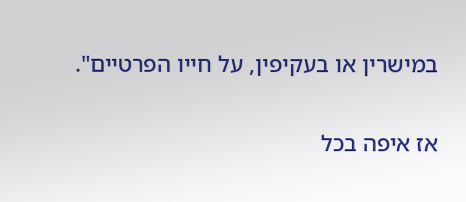במישרין או בעקיפין, על חייו הפרטיים".

אז איפה בכל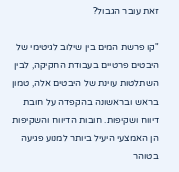זאת עובר הגבול?

"קו פרשת המים בין שילוב לגיטימי של היבטים פרטיים בעבודת החקיקה, לבין השתלטות עוינת של היבטים אלה, טמון בראש ובראשונה בהקפדה על חובת דיווח ושקיפות. חובות הדיווח והשקיפות הן האמצעי היעיל ביותר למנוע פגיעה בטוהר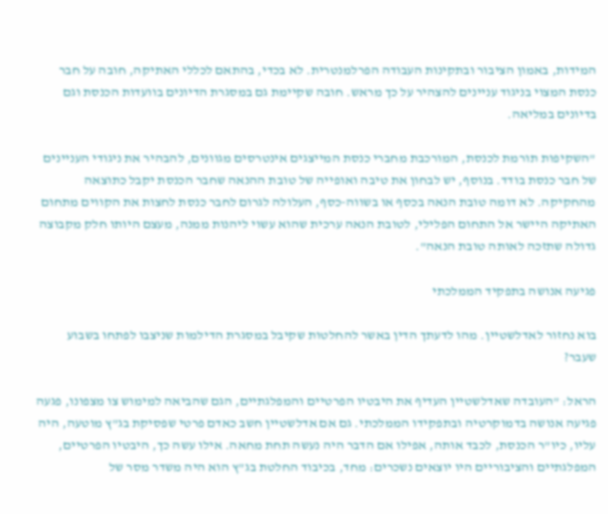המידות, באמון הציבור ובתקינות העבודה הפרלמנטרית. לא בכדי, בהתאם לכללי האתיקה, חובה על חבר כנסת המצוי בניגוד עניינים להצהיר על כך מראש. חובה שקיימת גם במסגרת הדיונים בוועדות הכנסת וגם בדיונים במליאה.

"השקיפות תורמת לכנסת, המורכבת מחברי כנסת המייצגים אינטרסים מגוונים, להבהיר את ניגודי העניינים של חבר כנסת בודד. בנוסף, יש לבחון את טיבה ואופייה של טובת ההנאה שחבר הכנסת יקבל כתוצאה מהחקיקה. לא דומה טובת הנאה בכסף או בשווה-כסף, העלולה לגרום לחבר כנסת לחצות את הקווים מתחום האתיקה היישר אל התחום הפלילי, לטובת הנאה ערכית שהוא עשוי ליהנות ממנה, מעצם היותו חלק מקבוצה גדולה שתזכה לאותה טובת הנאה".

פגיעה אנושה בתפקיד הממלכתי

בוא נחזור לאדלשטיין. מהו לדעתך הדין באשר להחלטות שקיבל במסגרת הדילמות שניצבו לפתחו בשבוע שעבר?

הראל: "העובדה שאדלשטיין העדיף את היבטיו הפרטיים והמפלגתיים, הגם שהביאה למימוש צו מצפונו, פגעה פגיעה אנושה בדמוקרטיה ובתפקידו הממלכתי. גם אם אדלשטיין חשב כאדם פרטי שפסיקת בג"ץ מוטעה, היה עליו, כיו"ר הכנסת, לכבד אותה, אפילו אם הדבר היה נעשה תחת מחאה. אילו עשה כך, היבטיו הפרטיים, המפלגתיים והציבוריים היו יוצאים נשכרים: מחד, בכיבוד החלטת בג"ץ הוא היה משדר מסר של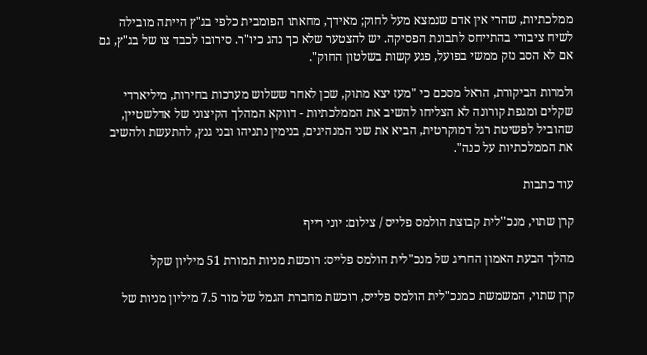ממלכתיות, שהרי אין אדם שנמצא מעל לחוק; מאידך, מחאתו הפומבית כלפי בג"ץ הייתה מובילה לשיח ציבורי בהתייחס לתבונת הפסיקה. יש להצטער שלא כך נהג כיו"ר. סירובו לכבד צו של בג"ץ, גם אם לא הסב נזק ממשי בפועל, פגע קשות בשלטון החוק".

ולמרות הביקורת, הראל מסכם כי "מעז יצא מתוק, שכן לאחר ששלוש מערכות בחירות, מיליארדי שקלים ומגפת קורונה לא הצליחו להשיב את הממלכתיות - דווקא המהלך הקיצוני של אדלשטיין, שהוביל לפשיטת רגל דמוקרטית, הביא את שני המנהיגים, בנימין נתניהו ובני גנץ, להתעשת ולהשיב את הממלכתיות על כנה".

עוד כתבות

קרן שתוי, מנכ''לית קבוצת הולמס פלייס / צילום: יוני רייף

מהלך הבעת האמון החריג של מנכ"לית הולמס פלייס: רוכשת מניות תמורת 51 מיליון שקל

קרן שתוי, המשמשת כמנכ"לית הולמס פלייס, רוכשת מחברת הגמל של מור 7.5 מיליון מניות של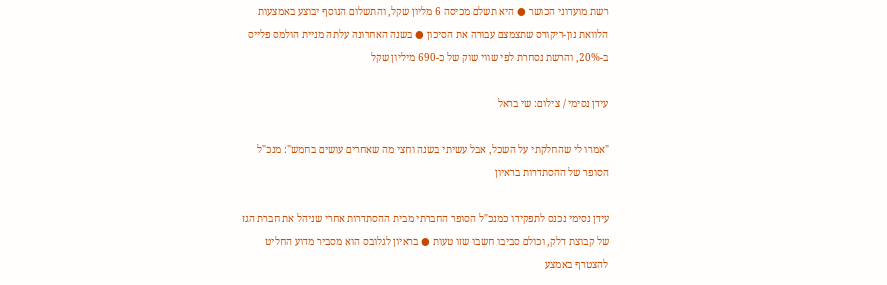רשת מועדוני הכושר ● היא תשלם מכיסה 6 מליון שקל, והתשלום הנוסף יבוצע באמצעות הלוואת נון-ריקורס שתצמצם עבורה את הסיכון ● בשנה האחרונה עלתה מניית הולמס פלייס ב-20%, והרשת נסחרת לפי שווי שוק של כ-690 מיליון שקל

עידן נסימי / צילום: שי בראל

"אמרו לי שהחלקתי על השכל, אבל עשיתי בשנה וחצי מה שאחרים עושים בחמש": מנכ"ל הסופר של ההסתדרות בראיון

עידן נסימי נכנס לתפקידו כמנכ"ל הסופר החברתי מבית ההסתדרות אחרי שניהל את חברת הגז של קבוצת דלק, וכולם סביבו חשבו שזו טעות ● בראיון לגלובס הוא מסביר מדוע החליט להצטרף באמצע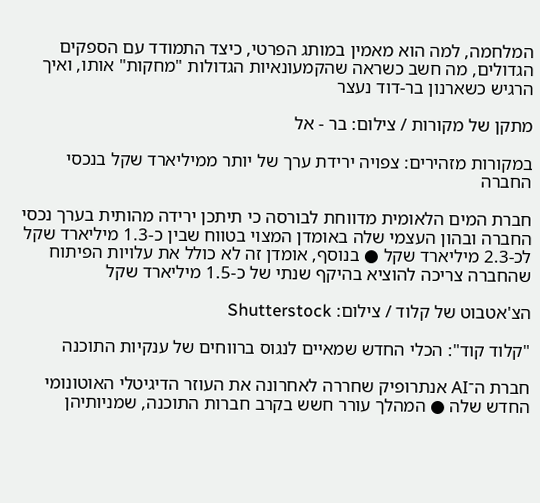המלחמה, למה הוא מאמין במותג הפרטי, כיצד התמודד עם הספקים הגדולים, מה חשב כשראה שהקמעונאיות הגדולות "מחקות" אותו, ואיך הרגיש כשארנון בר-דוד נעצר

מתקן של מקורות / צילום: בר - אל

במקורות מזהירים: צפויה ירידת ערך של יותר ממיליארד שקל בנכסי החברה

חברת המים הלאומית מדווחת לבורסה כי תיתכן ירידה מהותית בערך נכסי החברה ובהון העצמי שלה באומדן המצוי בטווח שבין כ-1.3 מיליארד שקל לכ-2.3 מיליארד שקל ● בנוסף, אומדן זה לא כולל את עלויות הפיתוח שהחברה צריכה להוציא בהיקף שנתי של כ-1.5 מיליארד שקל

הצ'אטבוט של קלוד / צילום: Shutterstock

"קלוד קוד": הכלי החדש שמאיים לנגוס ברווחים של ענקיות התוכנה

חברת ה־AI אנתרופיק שחררה לאחרונה את העוזר הדיגיטלי האוטונומי החדש שלה ● המהלך עורר חשש בקרב חברות התוכנה, שמניותיהן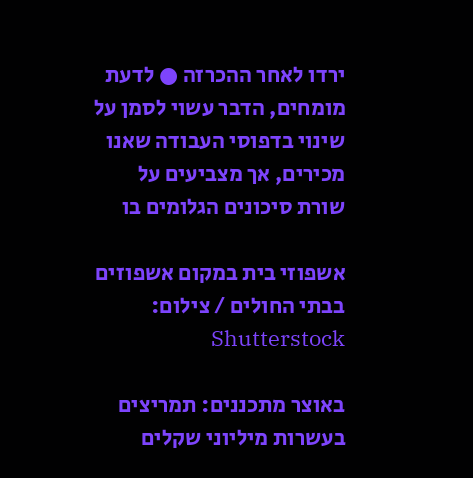ירדו לאחר ההכרזה ● לדעת מומחים, הדבר עשוי לסמן על שינוי בדפוסי העבודה שאנו מכירים, אך מצביעים על שורת סיכונים הגלומים בו

אשפוזי בית במקום אשפוזים בבתי החולים / צילום: Shutterstock

באוצר מתכננים: תמריצים בעשרות מיליוני שקלים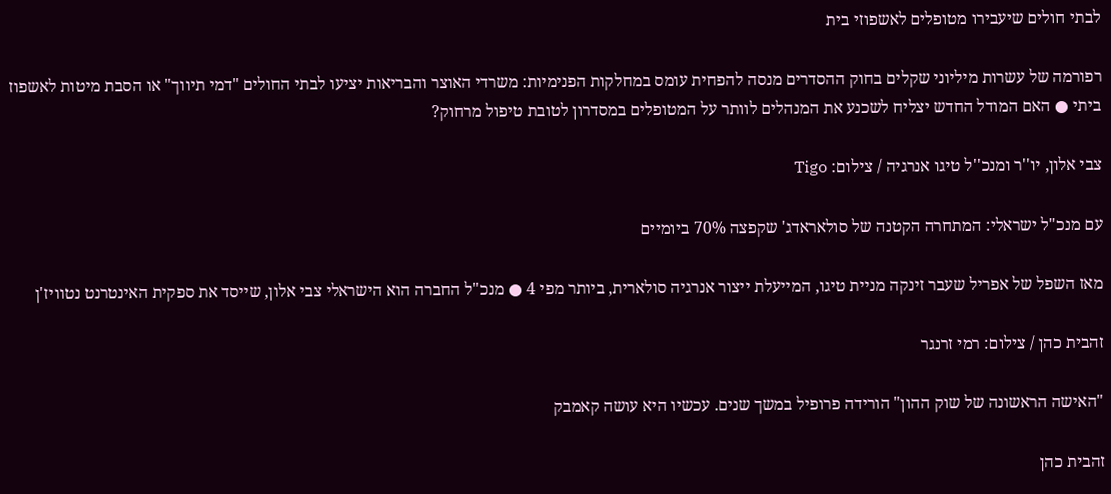לבתי חולים שיעבירו מטופלים לאשפוזי בית

רפורמה של עשרות מיליוני שקלים בחוק ההסדרים מנסה להפחית עומס במחלקות הפנימיות: משרדי האוצר והבריאות יציעו לבתי החולים "דמי תיווך" או הסבת מיטות לאשפוז ביתי ● האם המודל החדש יצליח לשכנע את המנהלים לוותר על המטופלים במסדרון לטובת טיפול מרחוק?

צבי אלון, יו''ר ומנכ''ל טיגו אנרגיה / צילום: Tigo

עם מנכ"ל ישראלי: המתחרה הקטנה של סולאראדג' שקפצה 70% ביומיים

מאז השפל של אפריל שעבר זינקה מניית טיגו, המייעלת ייצור אנרגיה סולארית, ביותר מפי 4 ● מנכ"ל החברה הוא הישראלי צבי אלון, שייסד את ספקית האינטרנט נטוויז'ן

זהבית כהן / צילום: רמי זרנגר

"האישה הראשונה של שוק ההון" הורידה פרופיל במשך שנים. עכשיו היא עושה קאמבק

זהבית כהן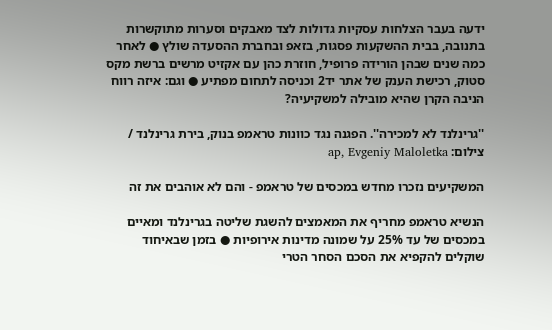ידעה בעבר הצלחות עסקיות גדולות לצד מאבקים וסערות מתוקשרות בתנובה, בבית ההשקעות פסגות, בזאפ ובחברת ההסעדה שולץ ● לאחר כמה שנים שבהן הורידה פרופיל, חוזרת כהן עם אקזיט מרשים ברשת מקס סטוק, רכישת הענק של אתר יד2 וכניסה לתחום מפתיע ● וגם: איזה רווח הניבה הקרן שהיא מובילה למשקיעיה?

''גרינלנד לא למכירה''. הפגנה נגד כוונות טראמפ בנוק, בירת גרינלנד / צילום: ap, Evgeniy Maloletka

המשקיעים נזכרו מחדש במכסים של טראמפ - והם לא אוהבים את זה

הנשיא טראמפ מחריף את המאמצים להשגת שליטה בגרינלנד ומאיים במכסים של עד 25% על שמונה מדינות אירופיות ● בזמן שבאיחוד שוקלים להקפיא את הסכם הסחר הטרי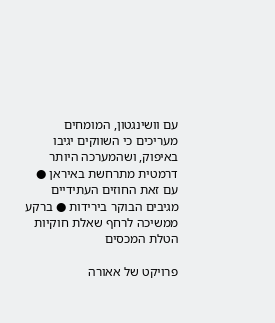עם וושינגטון, המומחים מעריכים כי השווקים יגיבו באיפוק, ושהמערכה היותר דרמטית מתרחשת באיראן ● עם זאת החוזים העתידיים מגיבים הבוקר בירידות ● ברקע ממשיכה לרחף שאלת חוקיות הטלת המכסים

פרויקט של אאורה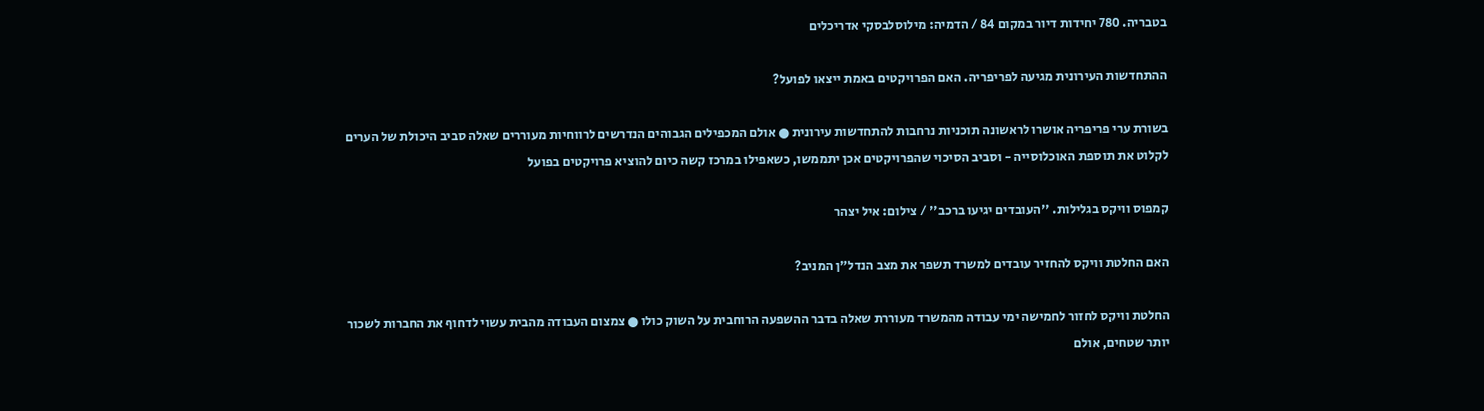בטבריה. 780 יחידות דיור במקום 84 / הדמיה: מילוסלבסקי אדריכלים

ההתחדשות העירונית מגיעה לפריפריה. האם הפרויקטים באמת ייצאו לפועל?

בשורת ערי פריפריה אושרו לראשונה תוכניות נרחבות להתחדשות עירונית ● אולם המכפילים הגבוהים הנדרשים לרווחיות מעוררים שאלה סביב היכולת של הערים לקלוט את תוספת האוכלוסייה - וסביב הסיכוי שהפרויקטים אכן יתממשו, כשאפילו במרכז קשה כיום להוציא פרויקטים בפועל

קמפוס וויקס בגלילות. ''העובדים יגיעו ברכב'' / צילום: איל יצהר

האם החלטת וויקס להחזיר עובדים למשרד תשפר את מצב הנדל"ן המניב?

החלטת וויקס לחזור לחמישה ימי עבודה מהמשרד מעוררת שאלה בדבר ההשפעה הרוחבית על השוק כולו ● צמצום העבודה מהבית עשוי לדחוף את החברות לשכור יותר שטחים, אולם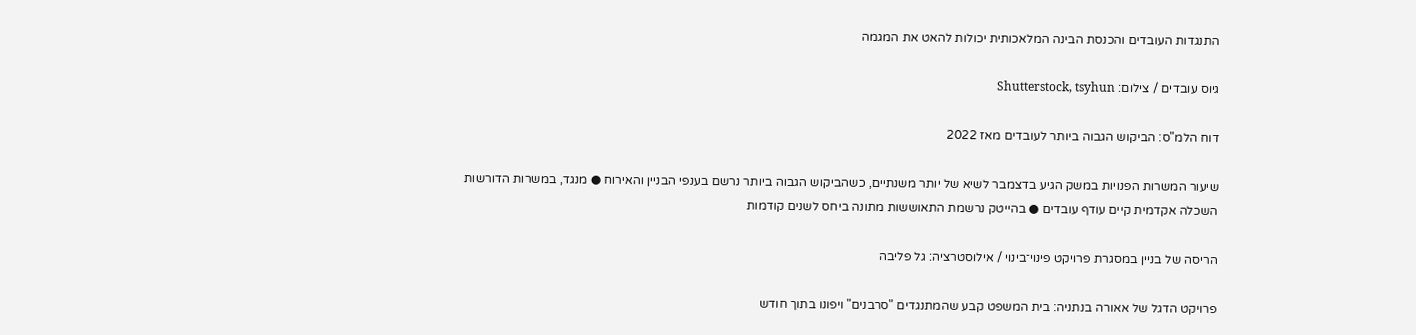התנגדות העובדים והכנסת הבינה המלאכותית יכולות להאט את המגמה

גיוס עובדים / צילום: Shutterstock, tsyhun

דוח הלמ"ס: הביקוש הגבוה ביותר לעובדים מאז 2022

שיעור המשרות הפנויות במשק הגיע בדצמבר לשיא של יותר משנתיים, כשהביקוש הגבוה ביותר נרשם בענפי הבניין והאירוח ● מנגד, במשרות הדורשות השכלה אקדמית קיים עודף עובדים ● בהייטק נרשמת התאוששות מתונה ביחס לשנים קודמות

הריסה של בניין במסגרת פרויקט פינוי־בינוי / אילוסטרציה: גל פליבה

פרויקט הדגל של אאורה בנתניה: בית המשפט קבע שהמתנגדים "סרבנים" ויפונו בתוך חודש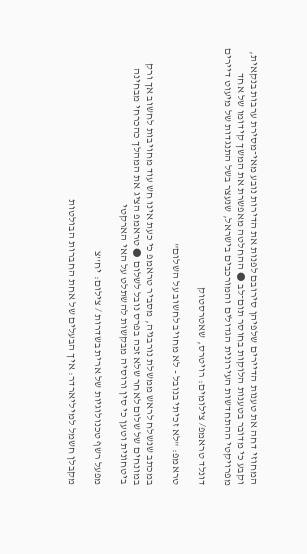המחוזי דחה את טענות הדיירים שלפיהן סירובם לפנות את הדירות נובע מאי־מסירת ערבות בנקאית, וקבע כי מדובר בטענות הלוקות בחוסר תום־לב ● ההחלטה מאפשרת את המשך קידומו של אחד מפרויקטי ההתחדשות העירונית הגדולים והמורכבים בישראל, שנעצר בשל התנגדות של מיעוט דיירים

דונלד טראמפ/ צילומים: רויטרס, שאטרסטוק

טראמפ: "לא זכיתי בנובל - לא מחויב לחשוב על השלום"

במכתב שנשלח לראש ממשלת נורבגיה, מסביר טראמפ כי כעת אינו חש עוד מחויבות לחשוב אך ורק במונחים של שלום לאחר שלא זכה בפרס נובל לשלום ● טראמפ הציג את המהלך כהכרחי מבחינה ביטחונית וטען כי סין ורוסיה מבקשות להשתלט על האי הארקטי

מפעל רשף טכנולוגיות של ארית בשדרות / צילום: יח''צ

מקבלן חשמל למיליארדר: איך הבעלים של אחת החברות הבולטות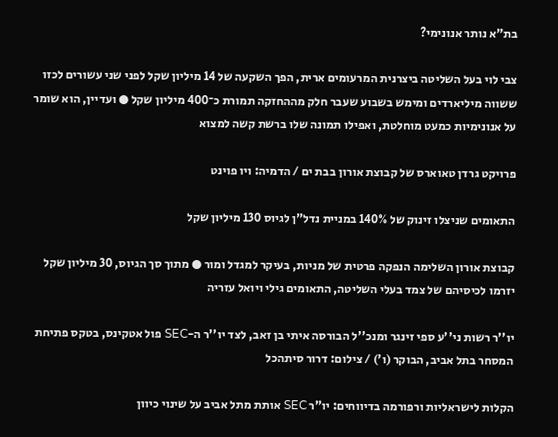בת"א נותר אנונימי?

צבי לוי בעל השליטה ביצרנית המרעומים ארית, הפך השקעה של 14 מיליון שקל לפני שני עשורים לכזו ששווה מיליארדים ומימש בשבוע שעבר חלק מההחזקה תמורת כ־400 מיליון שקל ● ועדיין, הוא שומר על אנונימיות כמעט מוחלטת, ואפילו תמונה שלו ברשת קשה למצוא

פרויקט גרדן טאוארס של קבוצת אורון בבת ים / הדמיה: ויו פוינט

התאומים שניצלו זינוק של 140% במניית נדל"ן לגיוס 130 מיליון שקל

קבוצת אורון השלימה הנפקה פרטית של מניות, בעיקר למגדל ומור ● מתוך סך הגיוס, 30 מיליון שקל יזרמו לכיסיהם של צמד בעלי השליטה, התאומים גילי ויואל עזריה

יו''ר רשות ני''ע ספי זינגר ומנכ''ל הבורסה איתי בן זאב, לצד יו''ר ה-SEC פול אטקינס, בטקס פתיחת המסחר בתל אביב, הבוקר (ו') / צילום: דרור סיתהכל

הקלות לישראליות ורפורמה בדיווחים: יו"ר SEC אותת מתל אביב על שינוי כיוון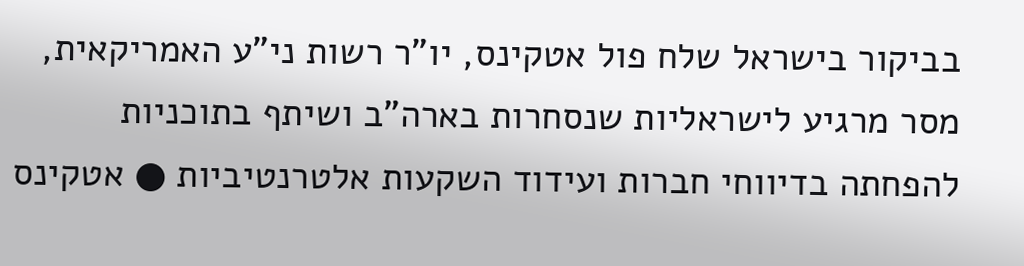בביקור בישראל שלח פול אטקינס, יו"ר רשות ני"ע האמריקאית, מסר מרגיע לישראליות שנסחרות בארה"ב ושיתף בתוכניות להפחתה בדיווחי חברות ועידוד השקעות אלטרנטיביות ● אטקינס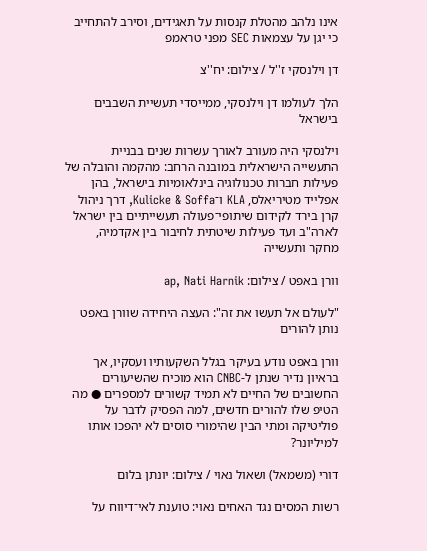אינו נלהב מהטלת קנסות על תאגידים, וסירב להתחייב כי יגן על עצמאות SEC מפני טראמפ

דן וילנסקי ז''ל / צילום: יח''צ

הלך לעולמו דן וילנסקי, ממייסדי תעשיית השבבים בישראל

וילנסקי היה מעורב לאורך עשרות שנים בבניית התעשייה הישראלית במובנה הרחב: מהקמה והובלה של פעילות חברות טכנולוגיה בינלאומיות בישראל, בהן אפלייד מטיריאלס, KLA ו־Kulicke & Soffa, דרך ניהול קרן בירד לקידום שיתופי־פעולה תעשייתיים בין ישראל לארה"ב ועד פעילות שיטתית לחיבור בין אקדמיה, מחקר ותעשייה

וורן באפט / צילום: ap, Nati Harnik

"לעולם אל תעשו את זה": העצה היחידה שוורן באפט נותן להורים

וורן באפט נודע בעיקר בגלל השקעותיו ועסקיו, אך בראיון נדיר שנתן ל-CNBC הוא מוכיח שהשיעורים החשובים של החיים לא תמיד קשורים למספרים ● מה הטיפ שלו להורים חדשים, למה הפסיק לדבר על פוליטיקה ומתי הבין שהימורי סוסים לא יהפכו אותו למיליונר?

דורי (משמאל) ושאול נאוי / צילום: יונתן בלום

רשות המסים נגד האחים נאוי: טוענת לאי־דיווח על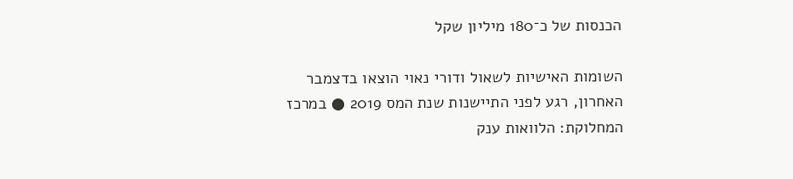הכנסות של כ־180 מיליון שקל

השומות האישיות לשאול ודורי נאוי הוצאו בדצמבר האחרון, רגע לפני התיישנות שנת המס 2019 ● במרכז המחלוקת: הלוואות ענק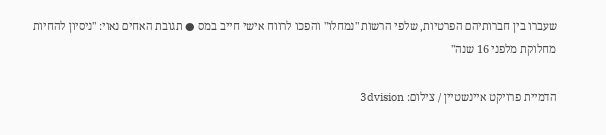שעברו בין חברותיהם הפרטיות, שלפי הרשות "נמחלו" והפכו לרווח אישי חייב במס ● תגובת האחים נאוי: "ניסיון להחיות מחלוקת מלפני 16 שנה"

הדמיית פרויקט איינשטיין / צילום: 3dvision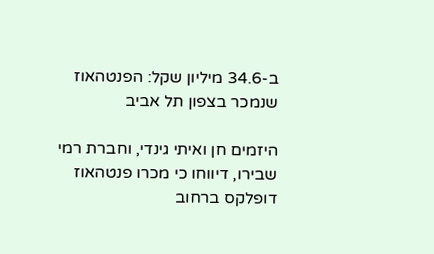ב-34.6 מיליון שקל: הפנטהאוז שנמכר בצפון תל אביב

היזמים חן ואיתי גינדי, וחברת רמי שבירו, דיווחו כי מכרו פנטהאוז דופלקס ברחוב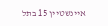איינשטיין 15 בתל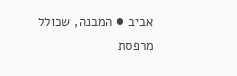אביב ● המבנה, שכולל מרפסת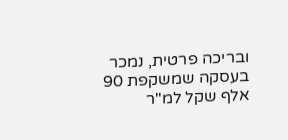ובריכה פרטית, נמכר בעסקה שמשקפת 90 אלף שקל למ"ר